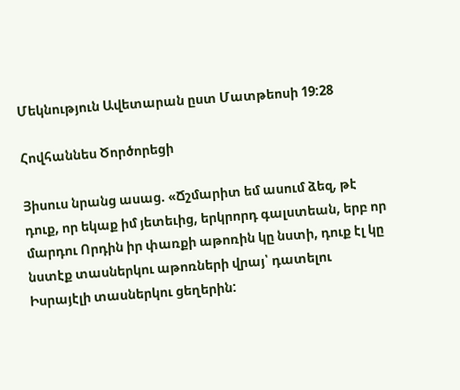Մեկնություն Ավետարան ըստ Մատթեոսի 19:28

Հովհաննես Ծործորեցի

Յիսուս նրանց ասաց. «Ճշմարիտ եմ ասում ձեզ, թէ դուք, որ եկաք իմ յետեւից, երկրորդ գալստեան, երբ որ մարդու Որդին իր փառքի աթոռին կը նստի, դուք էլ կը նստէք տասներկու աթոռների վրայ՝ դատելու Իսրայէլի տասներկու ցեղերին: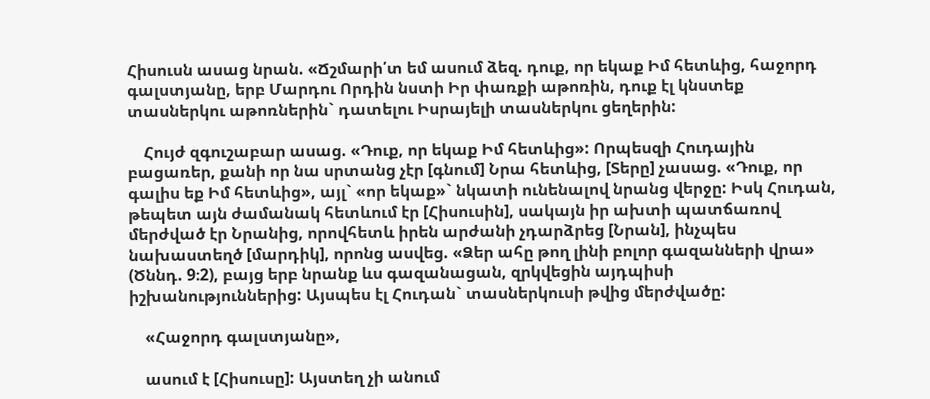Հիսուսն ասաց նրան. «Ճշմարի՛տ եմ ասում ձեզ. դուք, որ եկաք Իմ հետևից, հաջորդ գալստյանը, երբ Մարդու Որդին նստի Իր փառքի աթոռին, դուք էլ կնստեք տասներկու աթոռներին` դատելու Իսրայելի տասներկու ցեղերին:

    Հույժ զգուշաբար ասաց. «Դուք, որ եկաք Իմ հետևից»: Որպեսզի Հուդային բացառեր, քանի որ նա սրտանց չէր [գնում] Նրա հետևից, [Տերը] չասաց. «Դուք, որ գալիս եք Իմ հետևից», այլ` «որ եկաք»` նկատի ունենալով նրանց վերջը: Իսկ Հուդան, թեպետ այն ժամանակ հետևում էր [Հիսուսին], սակայն իր ախտի պատճառով մերժված էր Նրանից, որովհետև իրեն արժանի չդարձրեց [Նրան], ինչպես նախաստեղծ [մարդիկ], որոնց ասվեց. «Ձեր ահը թող լինի բոլոր գազանների վրա» (Ծննդ. 9։2), բայց երբ նրանք ևս գազանացան, զրկվեցին այդպիսի իշխանություններից: Այսպես էլ Հուդան` տասներկուսի թվից մերժվածը:

    «Հաջորդ գալստյանը»,

    ասում է [Հիսուսը]: Այստեղ չի անում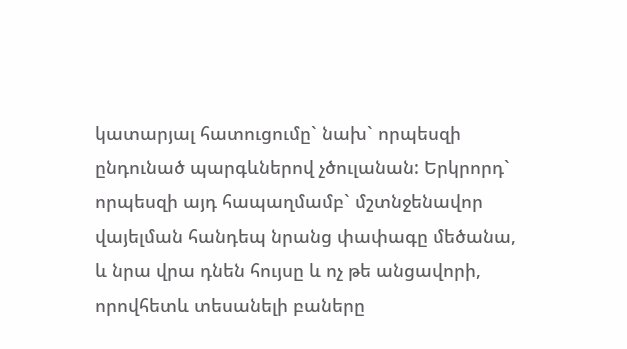կատարյալ հատուցումը` նախ` որպեսզի ընդունած պարգևներով չծուլանան: Երկրորդ` որպեսզի այդ հապաղմամբ` մշտնջենավոր վայելման հանդեպ նրանց փափագը մեծանա, և նրա վրա դնեն հույսը և ոչ թե անցավորի, որովհետև տեսանելի բաները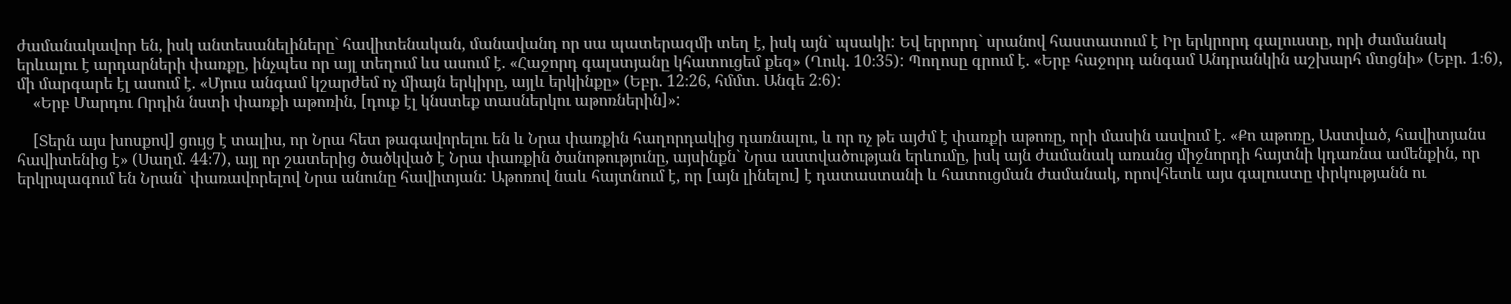ժամանակավոր են, իսկ անտեսանելիները` հավիտենական, մանավանդ որ սա պատերազմի տեղ է, իսկ այն` պսակի: Եվ երրորդ` սրանով հաստատում է Իր երկրորդ գալուստը, որի ժամանակ երևալու է արդարների փառքը, ինչպես որ այլ տեղում ևս ասում է. «Հաջորդ գալստյանը կհատուցեմ քեզ» (Ղուկ. 10։35): Պողոսը գրում է. «Երբ հաջորդ անգամ Անդրանկին աշխարհ մտցնի» (Եբր. 1։6), մի մարգարե էլ ասում է. «Մյուս անգամ կշարժեմ ոչ միայն երկիրը, այլև երկինքը» (Եբր. 12։26, հմմտ. Անգե 2։6):
    «Երբ Մարդու Որդին նստի փառքի աթոռին, [դուք էլ կնստեք տասներկու աթոռներին]»:

    [Տերն այս խոսքով] ցույց է տալիս, որ Նրա հետ թագավորելու են և Նրա փառքին հաղորդակից դառնալու, և որ ոչ թե այժմ է փառքի աթոռը, որի մասին ասվում է. «Քո աթոռը, Աստված, հավիտյանս հավիտենից է» (Սաղմ. 44։7), այլ որ շատերից ծածկված է Նրա փառքին ծանոթությունը, այսինքն` Նրա աստվածության երևումը, իսկ այն ժամանակ առանց միջնորդի հայտնի կդառնա ամենքին, որ երկրպագում են Նրան` փառավորելով Նրա անունը հավիտյան: Աթոռով նաև հայտնում է, որ [այն լինելու] է դատաստանի և հատուցման ժամանակ, որովհետև այս գալուստը փրկությանն ու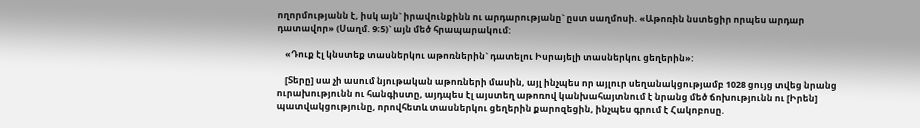ողորմությանն է, իսկ այն` իրավունքինն ու արդարությանը` ըստ սաղմոսի. «Աթոռին նստեցիր որպես արդար դատավոր» (Սաղմ. 9։5)` այն մեծ հրապարակում:

    «Դուք էլ կնստեք տասներկու աթոռներին` դատելու Իսրայելի տասներկու ցեղերին»:

    [Տերը] սա չի ասում նյութական աթոռների մասին, այլ ինչպես որ այլուր սեղանակցությամբ 1028 ցույց տվեց նրանց ուրախությունն ու հանգիստը, այդպես էլ այստեղ աթոռով կանխահայտնում է նրանց մեծ ճոխությունն ու [Իրեն] պատվակցությունը, որովհետև տասներկու ցեղերին քարոզեցին, ինչպես գրում է Հակոբոսը.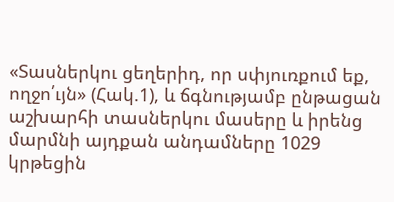«Տասներկու ցեղերիդ, որ սփյուռքում եք, ողջո՛ւյն» (Հակ.1), և ճգնությամբ ընթացան աշխարհի տասներկու մասերը և իրենց մարմնի այդքան անդամները 1029 կրթեցին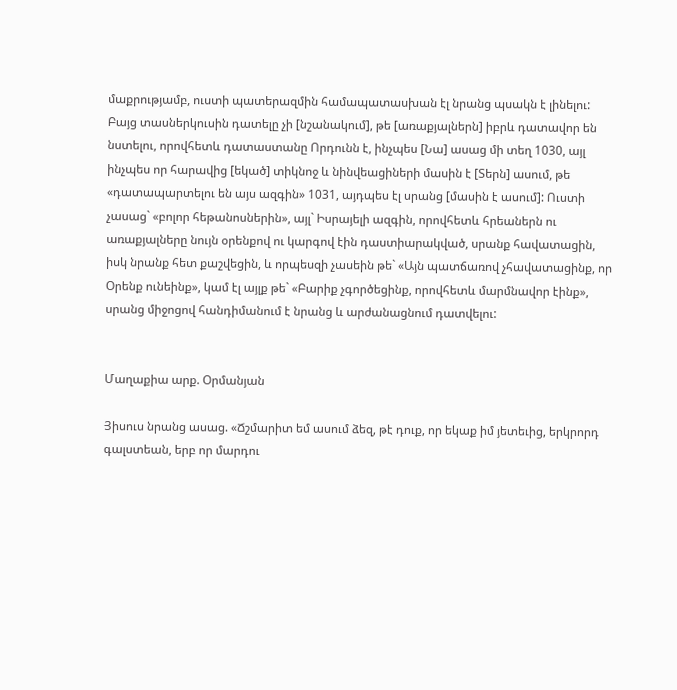մաքրությամբ, ուստի պատերազմին համապատասխան էլ նրանց պսակն է լինելու: Բայց տասներկուսին դատելը չի [նշանակում], թե [առաքյալներն] իբրև դատավոր են նստելու, որովհետև դատաստանը Որդունն է, ինչպես [Նա] ասաց մի տեղ 1030, այլ ինչպես որ հարավից [եկած] տիկնոջ և նինվեացիների մասին է [Տերն] ասում, թե «դատապարտելու են այս ազգին» 1031, այդպես էլ սրանց [մասին է ասում]: Ուստի չասաց` «բոլոր հեթանոսներին», այլ` Իսրայելի ազգին, որովհետև հրեաներն ու առաքյալները նույն օրենքով ու կարգով էին դաստիարակված, սրանք հավատացին, իսկ նրանք հետ քաշվեցին, և որպեսզի չասեին թե` «Այն պատճառով չհավատացինք, որ Օրենք ունեինք», կամ էլ այլք թե` «Բարիք չգործեցինք, որովհետև մարմնավոր էինք», սրանց միջոցով հանդիմանում է նրանց և արժանացնում դատվելու:


Մաղաքիա արք. Օրմանյան

Յիսուս նրանց ասաց. «Ճշմարիտ եմ ասում ձեզ, թէ դուք, որ եկաք իմ յետեւից, երկրորդ գալստեան, երբ որ մարդու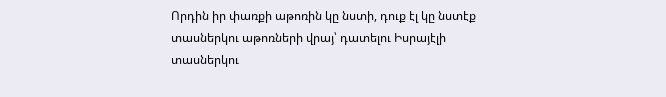Որդին իր փառքի աթոռին կը նստի, դուք էլ կը նստէք տասներկու աթոռների վրայ՝ դատելու Իսրայէլի տասներկու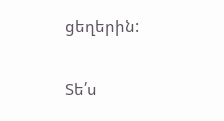ցեղերին:

Տե՛ս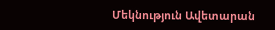Մեկնություն Ավետարան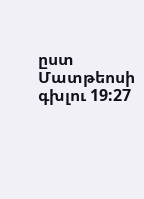ըստ Մատթեոսի գխլու 19:27